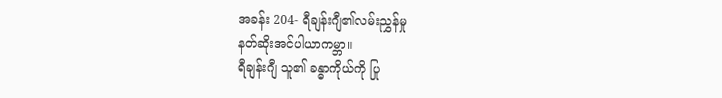အခန်း 204- ရီချန်းဂျီ၏လမ်းညွှန်မှု
နတ်ဆိုးအင်ပါယာကမ္ဘာ။
ရီချန်းဂျီ သူ၏ ခန္ဓာကိုယ်ကို ပြု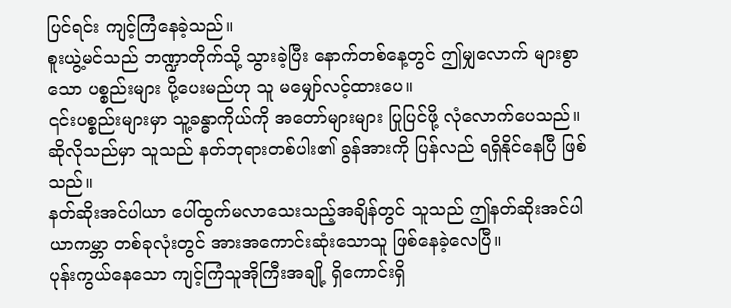ပြင်ရင်း ကျင့်ကြံနေခဲ့သည်။
စူးယွဲ့မင်သည် ဘဏ္ဍာတိုက်သို့ သွားခဲ့ပြီး နောက်တစ်နေ့တွင် ဤမျှလောက် များစွာသော ပစ္စည်းများ ပို့ပေးမည်ဟု သူ မမျှော်လင့်ထားပေ။
၎င်းပစ္စည်းများမှာ သူ့ခန္ဓာကိုယ်ကို အတော်များများ ပြုပြင်ဖို့ လုံလောက်ပေသည်။
ဆိုလိုသည်မှာ သူသည် နတ်ဘုရားတစ်ပါး၏ ခွန်အားကို ပြန်လည် ရရှိနိုင်နေပြီ ဖြစ်သည်။
နတ်ဆိုးအင်ပါယာ ပေါ်ထွက်မလာသေးသည့်အချိန်တွင် သူသည် ဤနတ်ဆိုးအင်ပါယာကမ္ဘာ တစ်ခုလုံးတွင် အားအကောင်းဆုံးသောသူ ဖြစ်နေခဲ့လေပြီ။
ပုန်းကွယ်နေသော ကျင့်ကြံသူအိုကြီးအချို့ ရှိကောင်းရှိ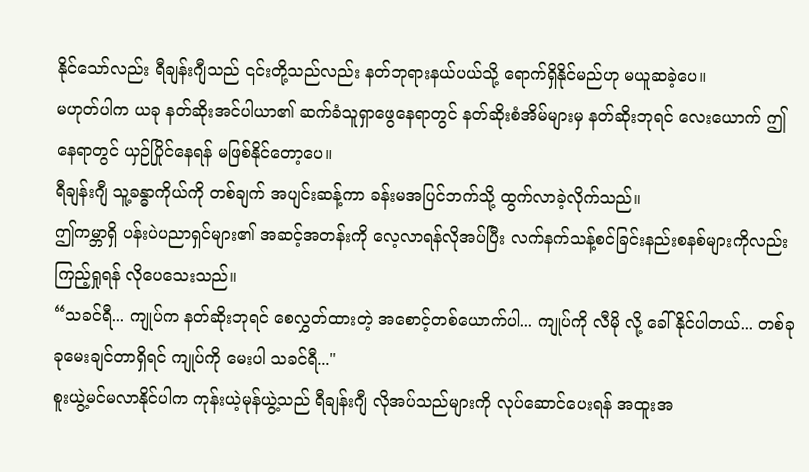နိုင်သော်လည်း ရီချန်းဂျီသည် ၎င်းတို့သည်လည်း နတ်ဘုရားနယ်ပယ်သို့ ရောက်ရှိနိုင်မည်ဟု မယူဆခဲ့ပေ။
မဟုတ်ပါက ယခု နတ်ဆိုးအင်ပါယာ၏ ဆက်ခံသူရှာဖွေနေရာတွင် နတ်ဆိုးစံအိမ်များမှ နတ်ဆိုးဘုရင် လေးယောက် ဤနေရာတွင် ယှဉ်ပြိုင်နေရန် မဖြစ်နိုင်တော့ပေ။
ရီချန်းဂျီ သူ့ခန္ဓာကိုယ်ကို တစ်ချက် အပျင်းဆန့်ကာ ခန်းမအပြင်ဘက်သို့ ထွက်လာခဲ့လိုက်သည်။
ဤကမ္ဘာရှိ ပန်းပဲပညာရှင်များ၏ အဆင့်အတန်းကို လေ့လာရန်လိုအပ်ပြီး လက်နက်သန့်စင်ခြင်းနည်းစနစ်များကိုလည်း ကြည့်ရှုရန် လိုပေသေးသည်။
“သခင်ရီ... ကျုပ်က နတ်ဆိုးဘုရင် စေလွှတ်ထားတဲ့ အစောင့်တစ်ယောက်ပါ... ကျုပ်ကို လီမို လို့ ခေါ်နိုင်ပါတယ်... တစ်ခုခုမေးချင်တာရှိရင် ကျုပ်ကို မေးပါ သခင်ရီ..."
စူးယွဲ့မင်မလာနိုင်ပါက ကုန်းယဲ့မုန်ယွဲ့သည် ရီချန်းဂျီ လိုအပ်သည်များကို လုပ်ဆောင်ပေးရန် အထူးအ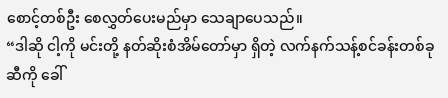စောင့်တစ်ဦး စေလွှတ်ပေးမည်မှာ သေချာပေသည်။
“ဒါဆို ငါ့ကို မင်းတို့ နတ်ဆိုးစံအိမ်တော်မှာ ရှိတဲ့ လက်နက်သန့်စင်ခန်းတစ်ခုဆီကို ခေါ်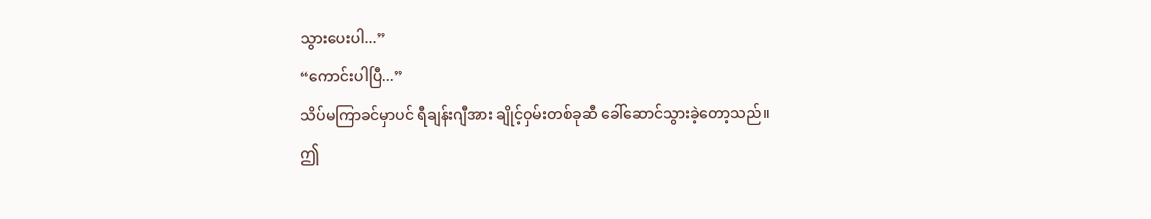သွားပေးပါ...”
“ကောင်းပါပြီ...”
သိပ်မကြာခင်မှာပင် ရီချန်းဂျီအား ချိုင့်ဝှမ်းတစ်ခုဆီ ခေါ်ဆောင်သွားခဲ့တော့သည်။
ဤ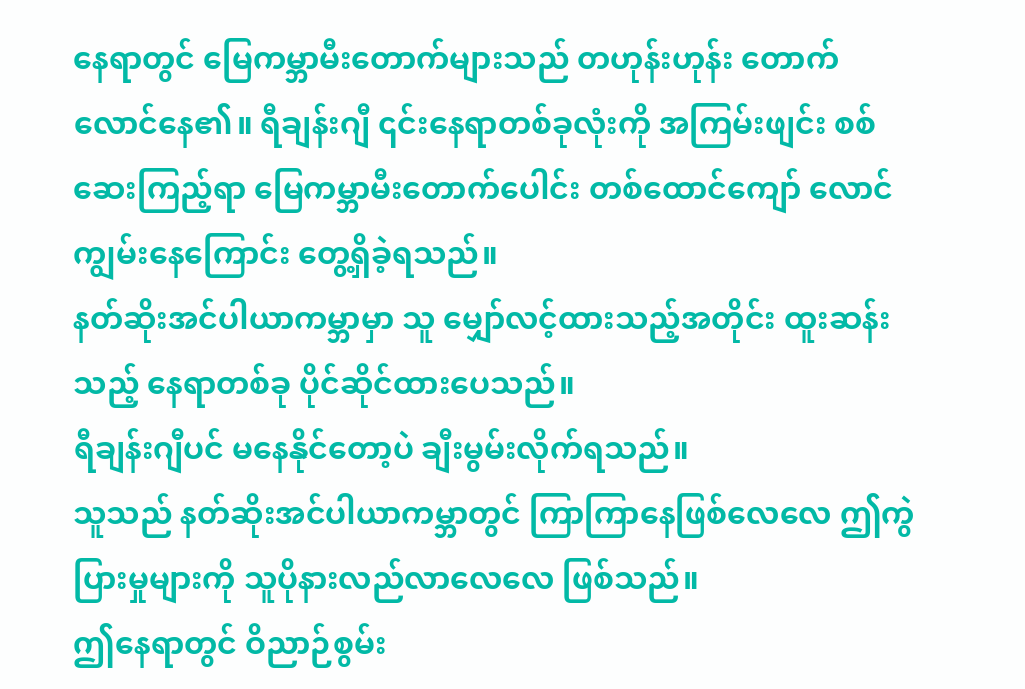နေရာတွင် မြေကမ္ဘာမီးတောက်များသည် တဟုန်းဟုန်း တောက်လောင်နေ၏။ ရီချန်းဂျီ ၎င်းနေရာတစ်ခုလုံးကို အကြမ်းဖျင်း စစ်ဆေးကြည့်ရာ မြေကမ္ဘာမီးတောက်ပေါင်း တစ်ထောင်ကျော် လောင်ကျွမ်းနေကြောင်း တွေ့ရှိခဲ့ရသည်။
နတ်ဆိုးအင်ပါယာကမ္ဘာမှာ သူ မျှော်လင့်ထားသည့်အတိုင်း ထူးဆန်းသည့် နေရာတစ်ခု ပိုင်ဆိုင်ထားပေသည်။
ရီချန်းဂျီပင် မနေနိုင်တော့ပဲ ချီးမွမ်းလိုက်ရသည်။
သူသည် နတ်ဆိုးအင်ပါယာကမ္ဘာတွင် ကြာကြာနေဖြစ်လေလေ ဤကွဲပြားမှုများကို သူပိုနားလည်လာလေလေ ဖြစ်သည်။
ဤနေရာတွင် ဝိညာဉ်စွမ်း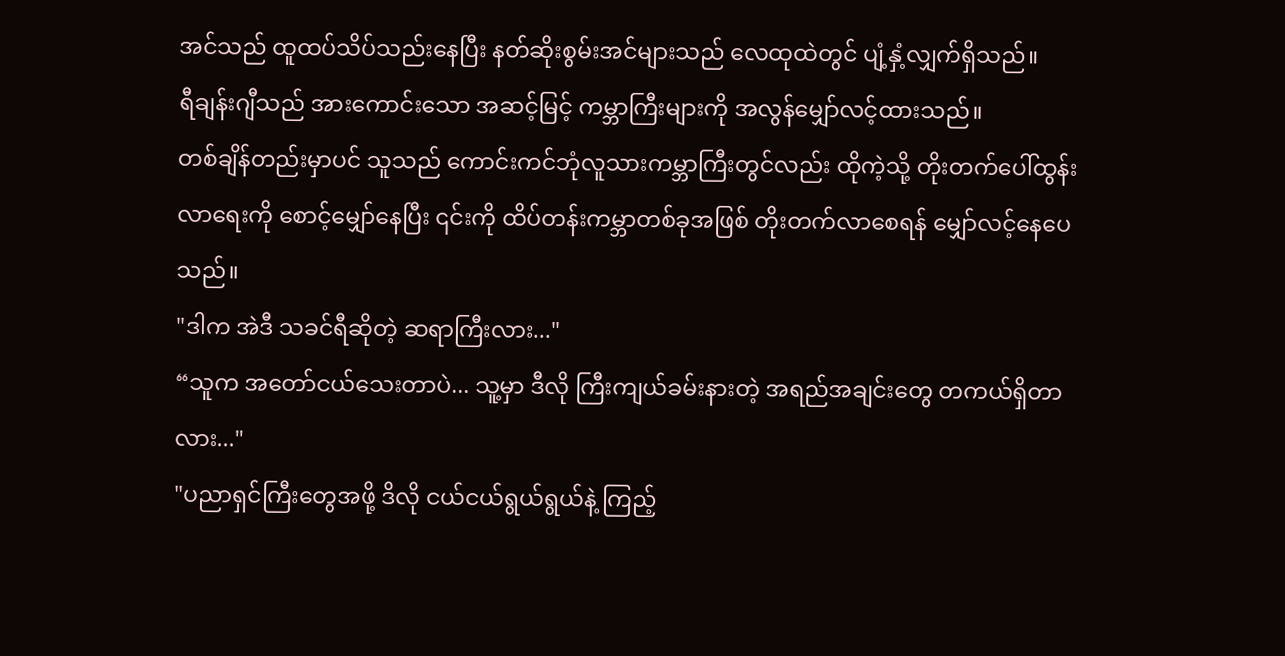အင်သည် ထူထပ်သိပ်သည်းနေပြီး နတ်ဆိုးစွမ်းအင်များသည် လေထုထဲတွင် ပျံ့နှံ့လျှက်ရှိသည်။
ရီချန်းဂျီသည် အားကောင်းသော အဆင့်မြင့် ကမ္ဘာကြီးများကို အလွန်မျှော်လင့်ထားသည်။
တစ်ချိန်တည်းမှာပင် သူသည် ကောင်းကင်ဘုံလူသားကမ္ဘာကြီးတွင်လည်း ထိုကဲ့သို့ တိုးတက်ပေါ်ထွန်းလာရေးကို စောင့်မျှော်နေပြီး ၎င်းကို ထိပ်တန်းကမ္ဘာတစ်ခုအဖြစ် တိုးတက်လာစေရန် မျှော်လင့်နေပေသည်။
"ဒါက အဲဒီ သခင်ရီဆိုတဲ့ ဆရာကြီးလား..."
“သူက အတော်ငယ်သေးတာပဲ... သူ့မှာ ဒီလို ကြီးကျယ်ခမ်းနားတဲ့ အရည်အချင်းတွေ တကယ်ရှိတာလား..."
"ပညာရှင်ကြီးတွေအဖို့ ဒိလို ငယ်ငယ်ရွယ်ရွယ်နဲ့ ကြည့်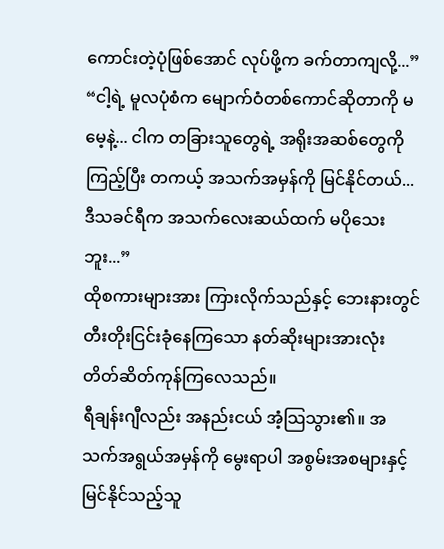ကောင်းတဲ့ပုံဖြစ်အောင် လုပ်ဖို့က ခက်တာကျလို့...”
“ငါ့ရဲ့ မူလပုံစံက မျောက်ဝံတစ်ကောင်ဆိုတာကို မမေ့နဲ့... ငါက တခြားသူတွေရဲ့ အရိုးအဆစ်တွေကို ကြည့်ပြီး တကယ့် အသက်အမှန်ကို မြင်နိုင်တယ်... ဒီသခင်ရီက အသက်လေးဆယ်ထက် မပိုသေးဘူး...”
ထိုစကားများအား ကြားလိုက်သည်နှင့် ဘေးနားတွင် တီးတိုးငြင်းခုံနေကြသော နတ်ဆိုးများအားလုံး တိတ်ဆိတ်ကုန်ကြလေသည်။
ရီချန်းဂျီလည်း အနည်းငယ် အံ့သြသွား၏။ အသက်အရွယ်အမှန်ကို မွေးရာပါ အစွမ်းအစများနှင့် မြင်နိုင်သည့်သူ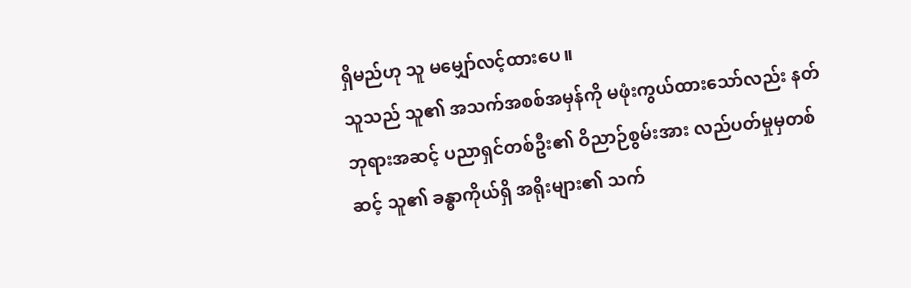ရှိမည်ဟု သူ မမျှော်လင့်ထားပေ။
သူသည် သူ၏ အသက်အစစ်အမှန်ကို မဖုံးကွယ်ထားသော်လည်း နတ်ဘုရားအဆင့် ပညာရှင်တစ်ဦး၏ ဝိညာဉ်စွမ်းအား လည်ပတ်မှုမှတစ်ဆင့် သူ၏ ခန္ဓာကိုယ်ရှိ အရိုးများ၏ သက်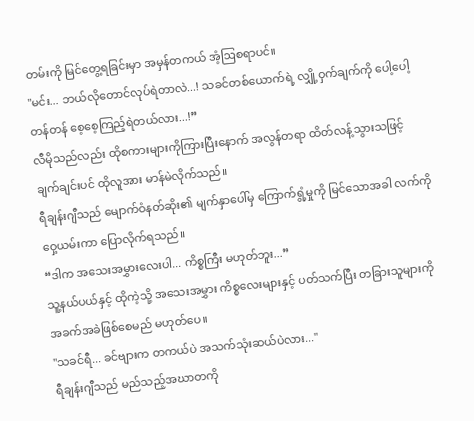တမ်းကို မြင်တွေ့ရခြင်းမှာ အမှန်တကယ် အံ့ဩစရာပင်။
"မင်း... ဘယ်လိုတောင်လုပ်ရဲတာလဲ...! သခင်တစ်ယောက်ရဲ့ လျှို့ဝှက်ချက်ကို ပေါ့ပေါ့တန်တန် စေ့စေ့ကြည့်ရဲတယ်လား...!”
လီမိုသည်လည်း ထိုစကားများကိုကြားပြီးနောက် အလွန်တရာ ထိတ်လန့်သွားသဖြင့် ချက်ချင်းပင် ထိုလူအား မာန်မဲလိုက်သည်။
ရီချန်းဂျီသည် မျောက်ဝံနတ်ဆိုး၏ မျက်နှာပေါ်မှ ကြောက်ရွံ့မှုကို မြင်သောအခါ လက်ကိုဝှေ့ယမ်းကာ ပြောလိုက်ရသည်။
“ဒါက အသေးအမွှားလေးပါ... ကိစ္စကြီး မဟုတ်ဘူး...”
သူ့နယ်ပယ်နှင့် ထိုကဲ့သို့ အသေးအမွှား ကိစ္စလေးများနှင့် ပတ်သက်ပြီး တခြားသူများကို အခက်အခဲဖြစ်စေမည် မဟုတ်ပေ။
"သခင်ရီ... ခင်ဗျားက တကယ်ပဲ အသက်သုံးဆယ်ပဲလား..."
ရီချန်းဂျီသည် မည်သည့်အဃာတကို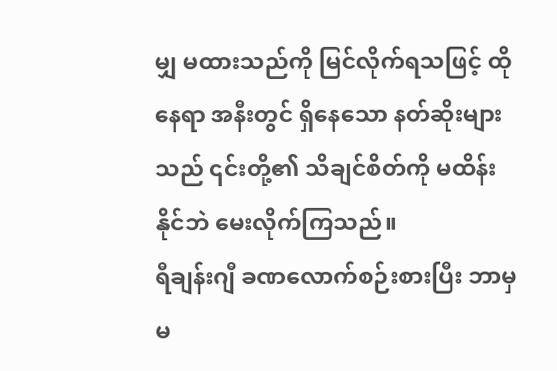မျှ မထားသည်ကို မြင်လိုက်ရသဖြင့် ထိုနေရာ အနီးတွင် ရှိနေသော နတ်ဆိုးများသည် ၎င်းတို့၏ သိချင်စိတ်ကို မထိန်းနိုင်ဘဲ မေးလိုက်ကြသည်။
ရီချန်းဂျီ ခဏလောက်စဉ်းစားပြီး ဘာမှ မ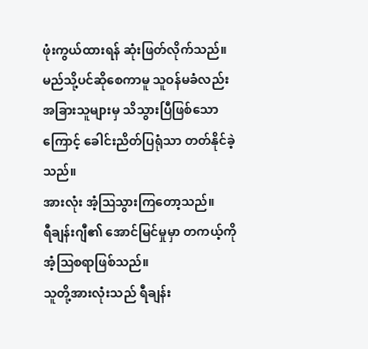ဖုံးကွယ်ထားရန် ဆုံးဖြတ်လိုက်သည်။ မည်သို့ပင်ဆိုစေကာမူ သူဝန်မခံလည်း အခြားသူများမှ သိသွားပြီဖြစ်သောကြောင့် ခေါင်းညိတ်ပြရုံသာ တတ်နိုင်ခဲ့သည်။
အားလုံး အံ့ဩသွားကြတော့သည်။
ရီချန်းဂျီ၏ အောင်မြင်မှုမှာ တကယ့်ကို အံ့ဩစရာဖြစ်သည်။
သူတို့အားလုံးသည် ရီချန်း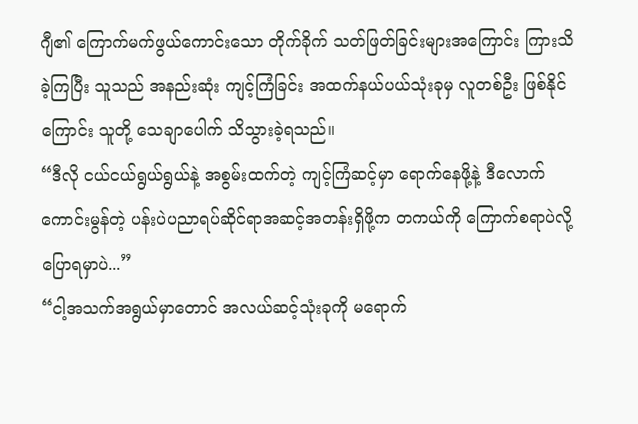ဂျီ၏ ကြောက်မက်ဖွယ်ကောင်းသော တိုက်ခိုက် သတ်ဖြတ်ခြင်းများအကြောင်း ကြားသိခဲ့ကြပြီး သူသည် အနည်းဆုံး ကျင့်ကြံခြင်း အထက်နယ်ပယ်သုံးခုမှ လူတစ်ဦး ဖြစ်နိုင်ကြောင်း သူတို့ သေချာပေါက် သိသွားခဲ့ရသည်။
“ဒီလို ငယ်ငယ်ရွယ်ရွယ်နဲ့ အစွမ်းထက်တဲ့ ကျင့်ကြံဆင့်မှာ ရောက်နေဖို့နဲ့ ဒီလောက်ကောင်းမွန်တဲ့ ပန်းပဲပညာရပ်ဆိုင်ရာအဆင့်အတန်းရှိဖို့က တကယ်ကို ကြောက်စရာပဲလို့ ပြောရမှာပဲ...”
“ငါ့အသက်အရွယ်မှာတောင် အလယ်ဆင့်သုံးခုကို မရောက်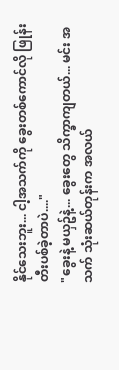နိုင်သေးဘူး... ငါ့အသက်ကို ခွေးတစ်ကောင်လို ဖြုန်းတီးပစ်ခဲ့တာပဲ...."
"ခွေးနဲ့ မယှဥ်နဲ့... ခွေးတွေ သိက္ခာကျတယ်... မင်း အသက် သုံးဆယ်တုန်းက အလယ်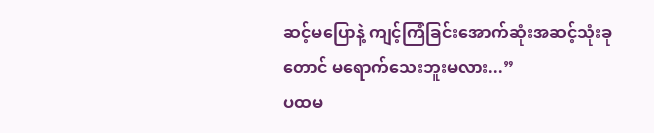ဆင့်မပြောနဲ့ ကျင့်ကြံခြင်းအောက်ဆုံးအဆင့်သုံးခုတောင် မရောက်သေးဘူးမလား...”
ပထမ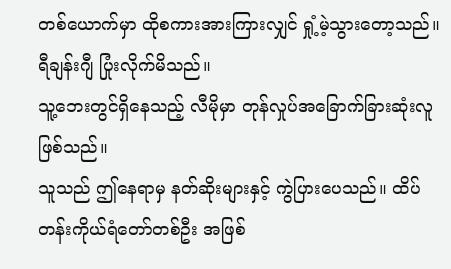တစ်ယောက်မှာ ထိုစကားအားကြားလျှင် ရှုံ့မဲ့သွားတော့သည်။
ရီချန်းဂျီ ပြုံးလိုက်မိသည်။
သူ့ဘေးတွင်ရှိနေသည့် လီမိုမှာ တုန်လှုပ်အခြောက်ခြားဆုံးလူဖြစ်သည်။
သူသည် ဤနေရာမှ နတ်ဆိုးများနှင့် ကွဲပြားပေသည်။ ထိပ်တန်းကိုယ်ရံတော်တစ်ဦး အဖြစ်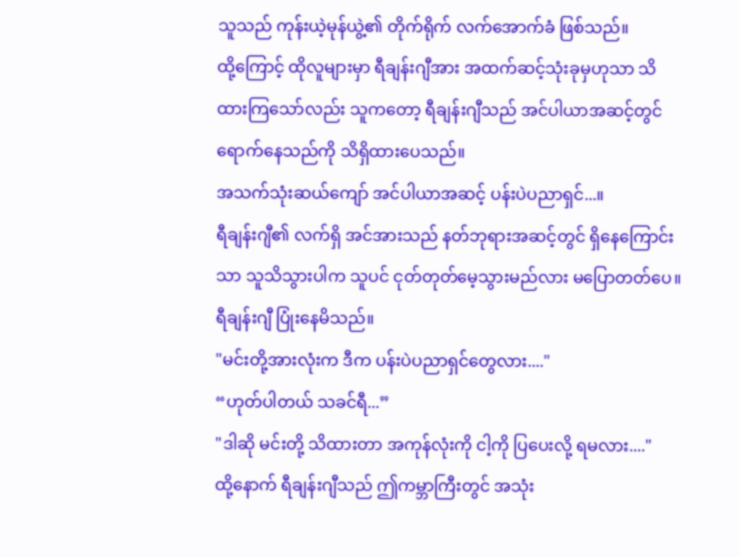သူသည် ကုန်းယဲ့မုန်ယွဲ့၏ တိုက်ရိုက် လက်အောက်ခံ ဖြစ်သည်။
ထို့ကြောင့် ထိုလူများမှာ ရီချန်းဂျီအား အထက်ဆင့်သုံးခုမှဟုသာ သိထားကြသော်လည်း သူကတော့ ရီချန်းဂျီသည် အင်ပါယာအဆင့်တွင် ရောက်နေသည်ကို သိရှိထားပေသည်။
အသက်သုံးဆယ်ကျော် အင်ပါယာအဆင့် ပန်းပဲပညာရှင်...။
ရီချန်းဂျီ၏ လက်ရှိ အင်အားသည် နတ်ဘုရားအဆင့်တွင် ရှိနေကြောင်းသာ သူသိသွားပါက သူပင် ငုတ်တုတ်မေ့သွားမည်လား မပြောတတ်ပေ။
ရီချန်းဂျီ ပြုံးနေမိသည်။
"မင်းတို့အားလုံးက ဒီက ပန်းပဲပညာရှင်တွေလား...."
“ဟုတ်ပါတယ် သခင်ရီ...”
"ဒါဆို မင်းတို့ သိထားတာ အကုန်လုံးကို ငါ့ကို ပြပေးလို့ ရမလား...."
ထို့နောက် ရီချန်းဂျီသည် ဤကမ္ဘာကြီးတွင် အသုံး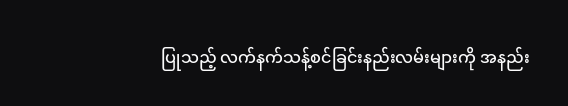ပြုသည့် လက်နက်သန့်စင်ခြင်းနည်းလမ်းများကို အနည်း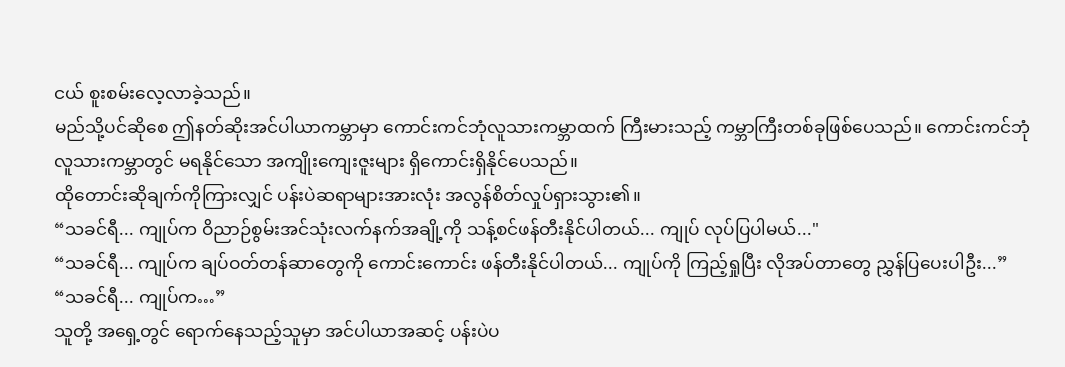ငယ် စူးစမ်းလေ့လာခဲ့သည်။
မည်သို့ပင်ဆိုစေ ဤနတ်ဆိုးအင်ပါယာကမ္ဘာမှာ ကောင်းကင်ဘုံလူသားကမ္ဘာထက် ကြီးမားသည့် ကမ္ဘာကြီးတစ်ခုဖြစ်ပေသည်။ ကောင်းကင်ဘုံလူသားကမ္ဘာတွင် မရနိုင်သော အကျိုးကျေးဇူးများ ရှိကောင်းရှိနိုင်ပေသည်။
ထိုတောင်းဆိုချက်ကိုကြားလျှင် ပန်းပဲဆရာများအားလုံး အလွန်စိတ်လှုပ်ရှားသွား၏။
“သခင်ရီ... ကျုပ်က ဝိညာဉ်စွမ်းအင်သုံးလက်နက်အချို့ကို သန့်စင်ဖန်တီးနိုင်ပါတယ်... ကျုပ် လုပ်ပြပါမယ်..."
“သခင်ရီ... ကျုပ်က ချပ်ဝတ်တန်ဆာတွေကို ကောင်းကောင်း ဖန်တီးနိုင်ပါတယ်... ကျုပ်ကို ကြည့်ရှုပြီး လိုအပ်တာတွေ ညွှန်ပြပေးပါဦး...”
“သခင်ရီ... ကျုပ်က…”
သူတို့ အရှေ့တွင် ရောက်နေသည့်သူမှာ အင်ပါယာအဆင့် ပန်းပဲပ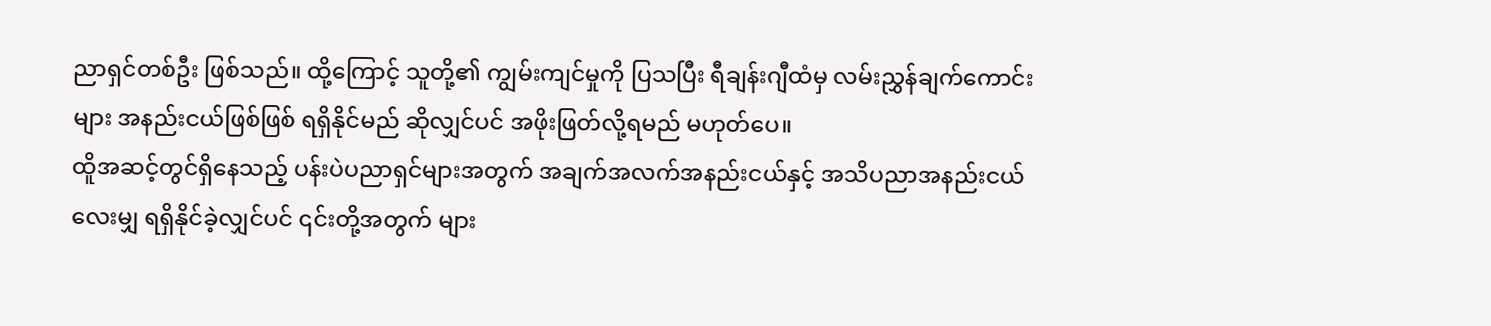ညာရှင်တစ်ဦး ဖြစ်သည်။ ထို့ကြောင့် သူတို့၏ ကျွမ်းကျင်မှုကို ပြသပြီး ရီချန်းဂျီထံမှ လမ်းညွှန်ချက်ကောင်းများ အနည်းငယ်ဖြစ်ဖြစ် ရရှိနိုင်မည် ဆိုလျှင်ပင် အဖိုးဖြတ်လို့ရမည် မဟုတ်ပေ။
ထိူအဆင့်တွင်ရှိနေသည့် ပန်းပဲပညာရှင်များအတွက် အချက်အလက်အနည်းငယ်နှင့် အသိပညာအနည်းငယ်လေးမျှ ရရှိနိုင်ခဲ့လျှင်ပင် ၎င်းတို့အတွက် များ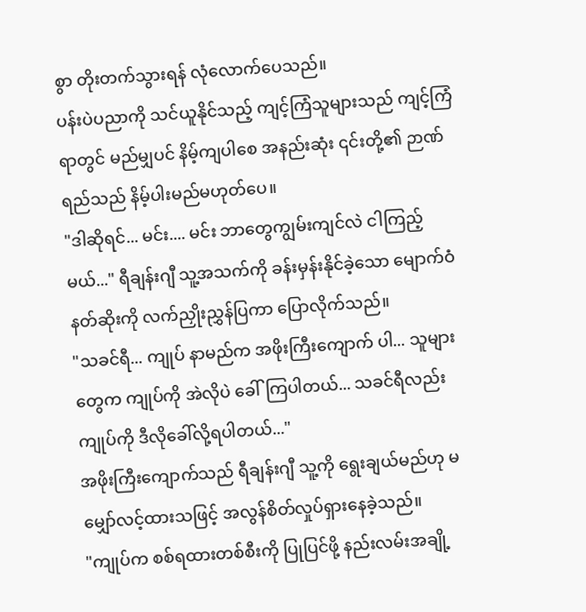စွာ တိုးတက်သွားရန် လုံလောက်ပေသည်။
ပန်းပဲပညာကို သင်ယူနိုင်သည့် ကျင့်ကြံသူများသည် ကျင့်ကြံရာတွင် မည်မျှပင် နိမ့်ကျပါစေ အနည်းဆုံး ၎င်းတို့၏ ဉာဏ်ရည်သည် နိမ့်ပါးမည်မဟုတ်ပေ။
"ဒါဆိုရင်... မင်း.... မင်း ဘာတွေကျွမ်းကျင်လဲ ငါကြည့်မယ်..." ရီချန်းဂျီ သူ့အသက်ကို ခန်းမှန်းနိုင်ခဲ့သော မျောက်ဝံနတ်ဆိုးကို လက်ညှိုးညွှန်ပြကာ ပြောလိုက်သည်။
"သခင်ရီ... ကျုပ် နာမည်က အဖိုးကြီးကျောက် ပါ... သူများတွေက ကျုပ်ကို အဲလိုပဲ ခေါ်ကြပါတယ်... သခင်ရီလည်း ကျုပ်ကို ဒီလိုခေါ်လို့ရပါတယ်..."
အဖိုးကြီးကျောက်သည် ရီချန်းဂျီ သူ့ကို ရွေးချယ်မည်ဟု မမျှော်လင့်ထားသဖြင့် အလွန်စိတ်လှုပ်ရှားနေခဲ့သည်။
"ကျုပ်က စစ်ရထားတစ်စီးကို ပြုပြင်ဖို့ နည်းလမ်းအချို့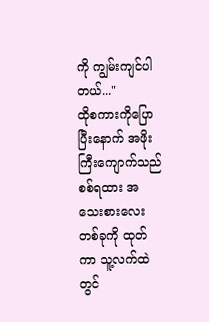ကို ကျွမ်းကျင်ပါတယ်..."
ထိုစကားကိုပြောပြီးနောက် အဖိုးကြီးကျောက်သည် စစ်ရထား အသေးစားလေးတစ်ခုကို ထုတ်ကာ သူ့လက်ထဲတွင်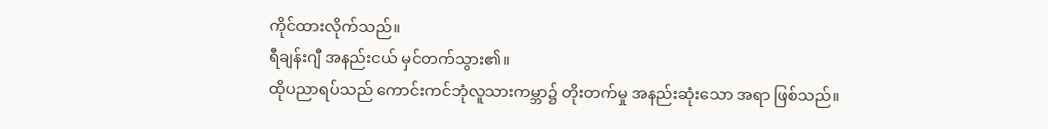ကိုင်ထားလိုက်သည်။
ရီချန်းဂျီ အနည်းငယ် မှင်တက်သွား၏။
ထိုပညာရပ်သည် ကောင်းကင်ဘုံလူသားကမ္ဘာ၌ တိုးတက်မှု အနည်းဆုံးသော အရာ ဖြစ်သည်။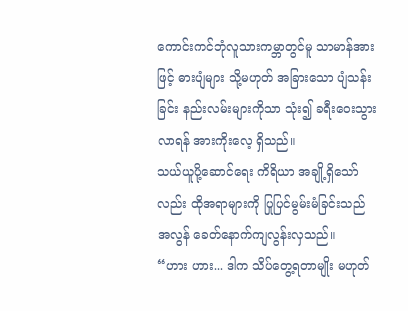ကောင်းကင်ဘုံလူသားကမ္ဘာတွင်မူ သာမာန်အားဖြင့် ဓားပျံများ သို့မဟုတ် အခြားသော ပျံသန်းခြင်း နည်းလမ်းများကိုသာ သုံး၍ ခရီးဝေးသွားလာရန် အားကိုးလေ့ ရှိသည်။
သယ်ယူပို့ဆောင်ရေး ကိရိယာ အချို့ရှိသော်လည်း ထိုအရာများကို ပြုပြင်မွမ်းမံခြင်းသည် အလွန် ခေတ်နောက်ကျလွန်းလှသည်။
“ဟား ဟား... ဒါက သိပ်တွေ့ရတာမျိုး မဟုတ်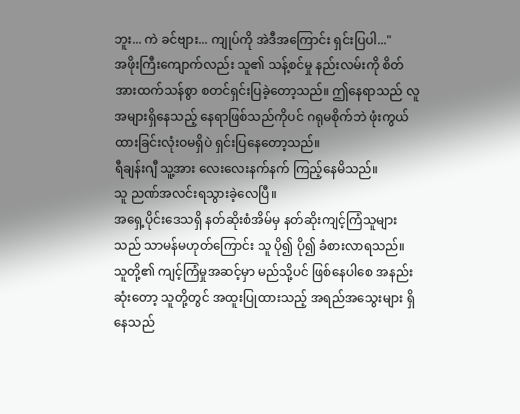ဘူး... ကဲ ခင်ဗျား... ကျုပ်ကို အဲဒီအကြောင်း ရှင်းပြပါ..."
အဖိုးကြီးကျောက်လည်း သူ၏ သန့်စင်မှု နည်းလမ်းကို စိတ်အားထက်သန်စွာ စတင်ရှင်းပြခဲ့တော့သည်။ ဤနေရာသည် လူအများရှိနေသည့် နေရာဖြစ်သည်ကိုပင် ဂရုမစိုက်ဘဲ ဖုံးကွယ်ထားခြင်းလုံးဝမရှိပဲ ရှင်းပြနေတော့သည်။
ရီချန်းဂျီ သူ့အား လေးလေးနက်နက် ကြည့်နေမိသည်။
သူ ညဏ်အလင်းရသွားခဲ့လေပြီ။
အရှေ့ပိုင်းဒေသရှိ နတ်ဆိုးစံအိမ်မှ နတ်ဆိုးကျင့်ကြံသူများသည် သာမန်မဟုတ်ကြောင်း သူ ပို၍ ပို၍ ခံစားလာရသည်။
သူတို့၏ ကျင့်ကြံမှုအဆင့်မှာ မည်သို့ပင် ဖြစ်နေပါစေ အနည်းဆုံးတော့ သူတို့တွင် အထူးပြုထားသည့် အရည်အသွေးများ ရှိနေသည်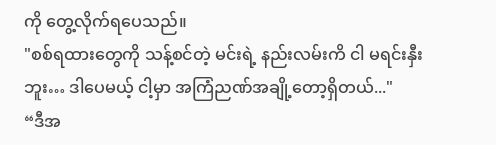ကို တွေ့လိုက်ရပေသည်။
"စစ်ရထားတွေကို သန့်စင်တဲ့ မင်းရဲ့ နည်းလမ်းကိ ငါ မရင်းနှီးဘူး… ဒါပေမယ့် ငါ့မှာ အကြံညဏ်အချို့တော့ရှိတယ်..."
“ဒီအ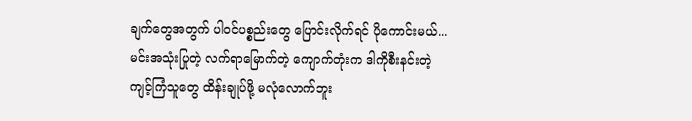ချက်တွေအတွက် ပါဝင်ပစ္စည်းတွေ ပြောင်းလိုက်ရင် ပိုကောင်းမယ်... မင်းအသုံးပြုတဲ့ လက်ရာမြောက်တဲ့ ကျောက်တုံးက ဒါကိုစီးနင်းတဲ့ ကျင့်ကြံသူတွေ ထိန်းချုပ်ဖို့ မလုံလောက်ဘူး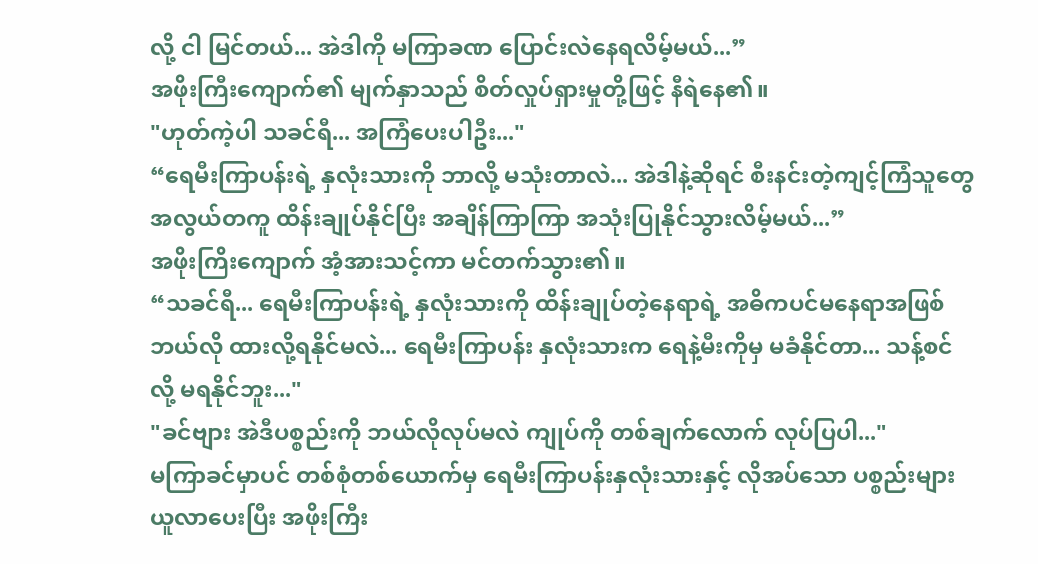လို့ ငါ မြင်တယ်... အဲဒါကို မကြာခဏ ပြောင်းလဲနေရလိမ့်မယ်...”
အဖိုးကြီးကျောက်၏ မျက်နှာသည် စိတ်လှုပ်ရှားမှုတို့ဖြင့် နီရဲနေ၏။
"ဟုတ်ကဲ့ပါ သခင်ရီ... အကြံပေးပါဦး..."
“ရေမီးကြာပန်းရဲ့ နှလုံးသားကို ဘာလို့ မသုံးတာလဲ... အဲဒါနဲ့ဆိုရင် စီးနင်းတဲ့ကျင့်ကြံသူတွေ အလွယ်တကူ ထိန်းချုပ်နိုင်ပြီး အချိန်ကြာကြာ အသုံးပြုနိုင်သွားလိမ့်မယ်...”
အဖိုးကြိးကျောက် အံ့အားသင့်ကာ မင်တက်သွား၏။
“သခင်ရီ... ရေမီးကြာပန်းရဲ့ နှလုံးသားကို ထိန်းချုပ်တဲ့နေရာရဲ့ အဓိကပင်မနေရာအဖြစ် ဘယ်လို ထားလို့ရနိုင်မလဲ... ရေမီးကြာပန်း နှလုံးသားက ရေနဲ့မီးကိုမှ မခံနိုင်တာ... သန့်စင်လို့ မရနိုင်ဘူး..."
"ခင်ဗျား အဲဒီပစ္စည်းကို ဘယ်လိုလုပ်မလဲ ကျုပ်ကို တစ်ချက်လောက် လုပ်ပြပါ..."
မကြာခင်မှာပင် တစ်စုံတစ်ယောက်မှ ရေမီးကြာပန်းနှလုံးသားနှင့် လိုအပ်သော ပစ္စည်းများယူလာပေးပြီး အဖိုးကြီး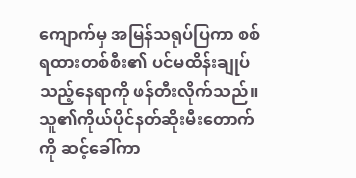ကျောက်မှ အမြန်သရုပ်ပြကာ စစ်ရထားတစ်စီး၏ ပင်မထိန်းချုပ်သည့်နေရာကို ဖန်တီးလိုက်သည်။
သူ၏ကိုယ်ပိုင်နတ်ဆိုးမီးတောက်ကို ဆင့်ခေါ်ကာ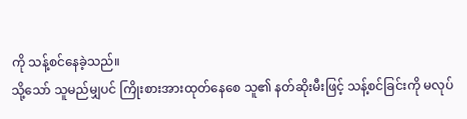ကို သန့်စင်နေခဲ့သည်။
သို့သော် သူမည်မျှပင် ကြိုးစားအားထုတ်နေစေ သူ၏ နတ်ဆိုးမီးဖြင့် သန့်စင်ခြင်းကို မလုပ်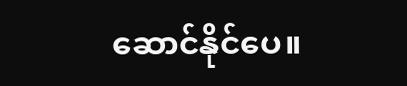ဆောင်နိုင်ပေ။